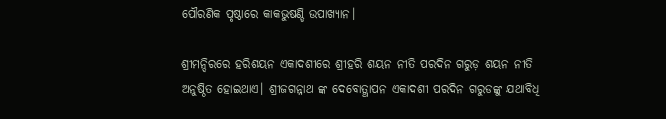ପୌରଣିକ ପୃଷ୍ଠାରେ କାକଭୁଷଣ୍ଡି ଉପାଖ୍ଯାନ।

ଶ୍ରୀମନ୍ଦିରରେ ହରିଶୟନ ଏକାଦଶୀରେ ଶ୍ରୀହରି ଶୟନ ନୀତି ପରଦିନ ଗରୁଡ଼ ଶୟନ ନୀତି ଅନୁଷ୍ଠିତ ହୋଇଥାଏ। ଶ୍ରୀଜଗନ୍ନାଥ ଙ୍କ ଦେବୋତ୍ଥାପନ ଏକାଦଶୀ ପରଦିନ ଗରୁଡଙ୍କୁ ଯଥାବିଧି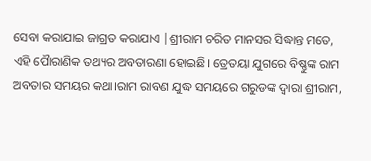ସେବା କରାଯାଇ ଜାଗ୍ରତ କରାଯାଏ |ଶ୍ରୀରାମ ଚରିତ ମାନସର ସିଦ୍ଧାନ୍ତ ମତେ, ଏହି ପୈାରାଣିକ ତଥ୍ୟର ଅବତାରଣା ହୋଇଛି। ତ୍ରେତୟା ଯୁଗରେ ବିଷ୍ଣୁଙ୍କ ରାମ ଅବତାର ସମୟର କଥା।ରାମ ରାବଣ ଯୁଦ୍ଧ ସମୟରେ ଗରୁଡଙ୍କ ଦ୍ଵାରା ଶ୍ରୀରାମ,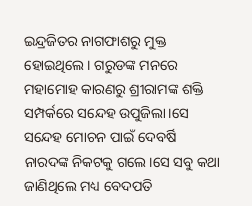ଇନ୍ଦ୍ରଜିତର ନାଗଫାଶରୁ ମୁକ୍ତ ହୋଇଥିଲେ। ଗରୁଡଙ୍କ ମନରେ ମହାମୋହ କାରଣରୁ ଶ୍ରୀରାମଙ୍କ ଶକ୍ତି ସମ୍ପର୍କରେ ସନ୍ଦେହ ଉପୁଜିଲା।ସେ ସନ୍ଦେହ ମୋଚନ ପାଇଁ ଦେବର୍ଷି ନାରଦଙ୍କ ନିକଟକୁ ଗଲେ।ସେ ସବୁ କଥା ଜାଣିଥିଲେ ମଧ୍ୟ ବେଦପତି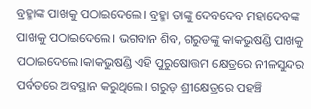ବ୍ରହ୍ମାଙ୍କ ପାଖକୁ ପଠାଇଦେଲେ। ବ୍ରହ୍ମା ତାଙ୍କୁ ଦେବଦେବ ମହାଦେବଙ୍କ ପାଖକୁ ପଠାଇଦେଲେ। ଭଗବାନ ଶିବ, ଗରୁଡଙ୍କୁ କାକଭୁଷଣ୍ଡି ପାଖକୁ ପଠାଇଦେଲେ।କାକଭୁଷଣ୍ଡି ଏହି ପୁରୁଷୋତ୍ତମ କ୍ଷେତ୍ରରେ ନୀଳସୁନ୍ଦର ପର୍ବତରେ ଅବସ୍ଥାନ କରୁଥିଲେ। ଗରୁଡ଼ ଶ୍ରୀକ୍ଷେତ୍ରରେ ପହଞ୍ଚି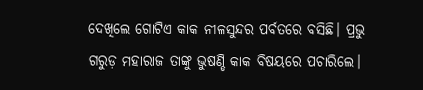ଦେଖିଲେ ଗୋଟିଏ କାକ ନୀଳସୁନ୍ଦର ପର୍ବତରେ ବସିଛି। ପ୍ରଭୁ ଗରୁଡ଼ ମହାରାଜ ତାଙ୍କୁ ଭୁଷଣ୍ଡି କାକ ବିଷୟରେ ପଚାରିଲେ।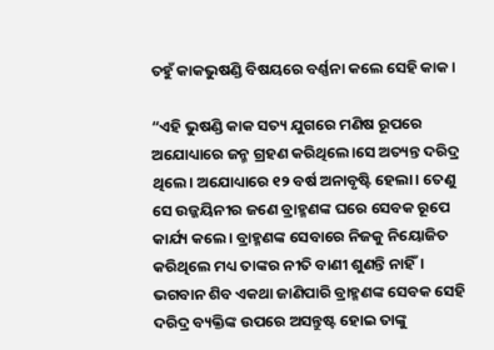ତହୁଁ କାକଭୁଷଣ୍ଡି ବିଷୟରେ ବର୍ଣ୍ଣନା କଲେ ସେହି କାକ।

“ଏହି ଭୁଷଣ୍ଡି କାକ ସତ୍ୟ ଯୁଗରେ ମଣିଷ ରୂପରେ ଅଯୋଧ୍ୟାରେ ଜନ୍ମ ଗ୍ରହଣ କରିଥିଲେ।ସେ ଅତ୍ୟନ୍ତ ଦରିଦ୍ର ଥିଲେ। ଅଯୋଧ୍ୟାରେ ୧୨ ବର୍ଷ ଅନାବୃଷ୍ଟି ହେଲା। ତେଣୁ ସେ ଉଜ୍ଜୟିନୀର ଜଣେ ବ୍ରାହ୍ମଣଙ୍କ ଘରେ ସେବକ ରୂପେ କାର୍ଯ୍ୟ କଲେ। ବ୍ରାହ୍ମଣଙ୍କ ସେବାରେ ନିଜକୁ ନିୟୋଜିତ କରିଥିଲେ ମଧ୍ୟ ତାଙ୍କର ନୀତି ବାଣୀ ଶୁଣନ୍ତି ନାହିଁ। ଭଗବାନ ଶିବ ଏକଥା ଜାଣିପାରି ବ୍ରାହ୍ମଣଙ୍କ ସେବକ ସେହି ଦରିଦ୍ର ବ୍ୟକ୍ତିଙ୍କ ଉପରେ ଅସନ୍ତୁଷ୍ଟ ହୋଇ ତାଙ୍କୁ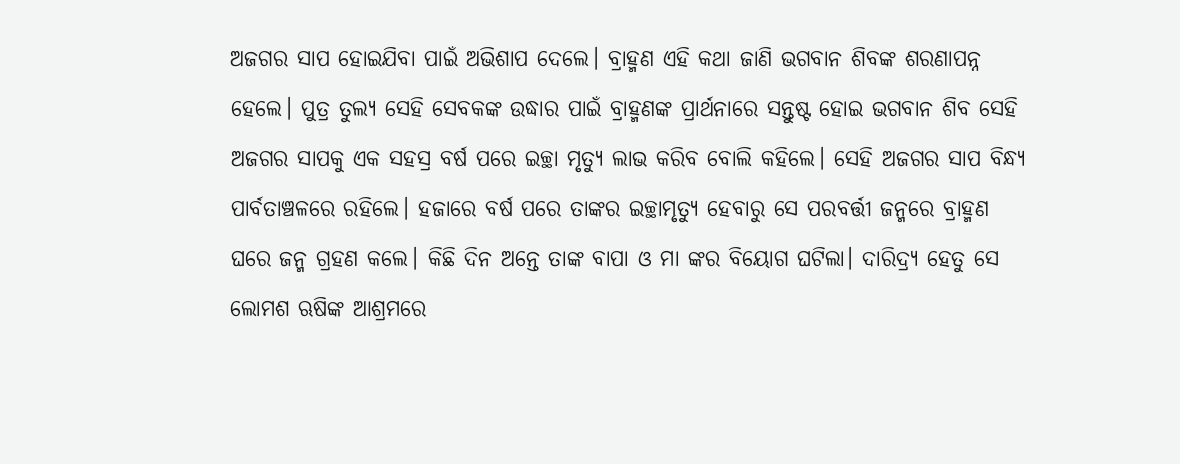ଅଜଗର ସାପ ହୋଇଯିବା ପାଇଁ ଅଭିଶାପ ଦେଲେ। ବ୍ରାହ୍ମଣ ଏହି କଥା ଜାଣି ଭଗବାନ ଶିବଙ୍କ ଶରଣାପନ୍ନ ହେଲେ। ପୁତ୍ର ତୁଲ୍ୟ ସେହି ସେବକଙ୍କ ଉଦ୍ଧାର ପାଇଁ ବ୍ରାହ୍ମଣଙ୍କ ପ୍ରାର୍ଥନାରେ ସନ୍ତୁଷ୍ଟ ହୋଇ ଭଗବାନ ଶିବ ସେହି ଅଜଗର ସାପକୁ ଏକ ସହସ୍ର ବର୍ଷ ପରେ ଇଚ୍ଛା ମୃତ୍ୟୁ ଲାଭ କରିବ ବୋଲି କହିଲେ। ସେହି ଅଜଗର ସାପ ବିନ୍ଧ୍ୟ ପାର୍ବତାଞ୍ଚଳରେ ରହିଲେ। ହଜାରେ ବର୍ଷ ପରେ ତାଙ୍କର ଇଚ୍ଛାମୃତ୍ଯୁ ହେବାରୁ ସେ ପରବର୍ତ୍ତୀ ଜନ୍ମରେ ବ୍ରାହ୍ମଣ ଘରେ ଜନ୍ମ ଗ୍ରହଣ କଲେ। କିଛି ଦିନ ଅନ୍ତେ ତାଙ୍କ ବାପା ଓ ମା ଙ୍କର ବିୟୋଗ ଘଟିଲା। ଦାରିଦ୍ର୍ୟ ହେତୁ ସେ ଲୋମଶ ଋଷିଙ୍କ ଆଶ୍ରମରେ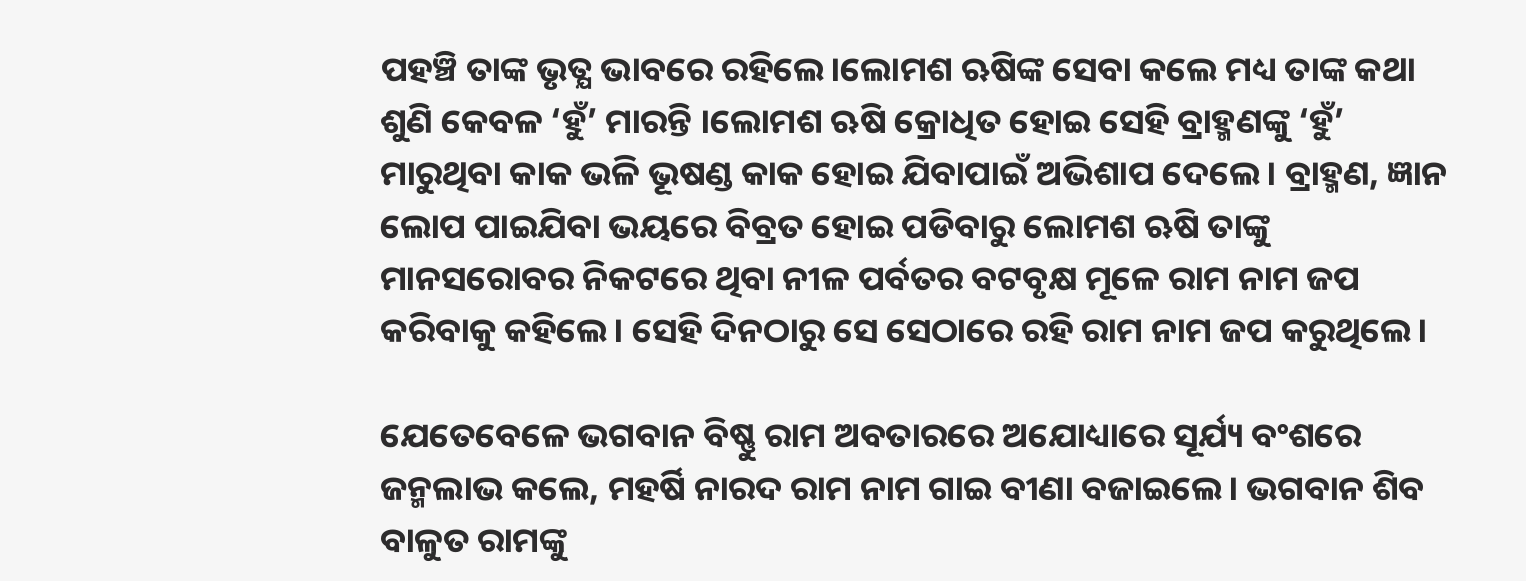ପହଞ୍ଚି ତାଙ୍କ ଭୃତ୍ଯ ଭାବରେ ରହିଲେ।ଲୋମଶ ଋଷିଙ୍କ ସେବା କଲେ ମଧ୍ୟ ତାଙ୍କ କଥା ଶୁଣି କେବଳ ‘ହୁଁ’ ମାରନ୍ତି ।ଲୋମଶ ଋଷି କ୍ରୋଧିତ ହୋଇ ସେହି ବ୍ରାହ୍ମଣଙ୍କୁ ‘ହୁଁ’ ମାରୁଥିବା କାକ ଭଳି ଭୂଷଣ୍ଡ କାକ ହୋଇ ଯିବାପାଇଁ ଅଭିଶାପ ଦେଲେ। ବ୍ରାହ୍ମଣ, ଜ୍ଞାନ ଲୋପ ପାଇଯିବା ଭୟରେ ବିବ୍ରତ ହୋଇ ପଡିବାରୁ ଲୋମଶ ଋଷି ତାଙ୍କୁ ମାନସରୋବର ନିକଟରେ ଥିବା ନୀଳ ପର୍ବତର ବଟବୃକ୍ଷ ମୂଳେ ରାମ ନାମ ଜପ କରିବାକୁ କହିଲେ। ସେହି ଦିନଠାରୁ ସେ ସେଠାରେ ରହି ରାମ ନାମ ଜପ କରୁଥିଲେ।

ଯେତେବେଳେ ଭଗବାନ ବିଷ୍ଣୁ ରାମ ଅବତାରରେ ଅଯୋଧ୍ୟାରେ ସୂର୍ଯ୍ୟ ବଂଶରେ ଜନ୍ମଲାଭ କଲେ, ମହର୍ଷି ନାରଦ ରାମ ନାମ ଗାଇ ବୀଣା ବଜାଇଲେ। ଭଗବାନ ଶିବ ବାଳୁତ ରାମଙ୍କୁ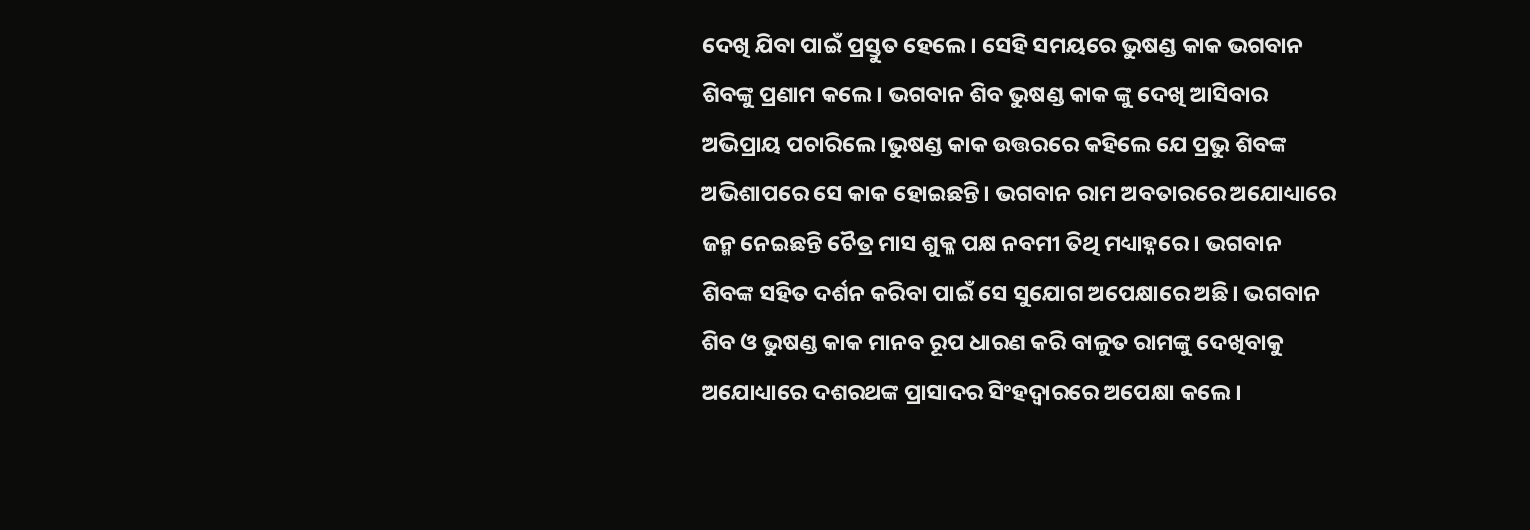ଦେଖି ଯିବା ପାଇଁ ପ୍ରସ୍ତୁତ ହେଲେ। ସେହି ସମୟରେ ଭୁଷଣ୍ଡ କାକ ଭଗବାନ ଶିବଙ୍କୁ ପ୍ରଣାମ କଲେ। ଭଗବାନ ଶିବ ଭୁଷଣ୍ଡ କାକ ଙ୍କୁ ଦେଖି ଆସିବାର ଅଭିପ୍ରାୟ ପଚାରିଲେ।ଭୁଷଣ୍ଡ କାକ ଉତ୍ତରରେ କହିଲେ ଯେ ପ୍ରଭୁ ଶିବଙ୍କ ଅଭିଶାପରେ ସେ କାକ ହୋଇଛନ୍ତି। ଭଗବାନ ରାମ ଅବତାରରେ ଅଯୋଧ୍ୟାରେ ଜନ୍ମ ନେଇଛନ୍ତି ଚୈତ୍ର ମାସ ଶୁକ୍ଳ ପକ୍ଷ ନବମୀ ତିଥି ମଧ୍ୟାହ୍ନରେ। ଭଗବାନ ଶିବଙ୍କ ସହିତ ଦର୍ଶନ କରିବା ପାଇଁ ସେ ସୁଯୋଗ ଅପେକ୍ଷାରେ ଅଛି। ଭଗବାନ ଶିବ ଓ ଭୁଷଣ୍ଡ କାକ ମାନବ ରୂପ ଧାରଣ କରି ବାଳୁତ ରାମଙ୍କୁ ଦେଖିବାକୁ ଅଯୋଧ୍ୟାରେ ଦଶରଥଙ୍କ ପ୍ରାସାଦର ସିଂହଦ୍ଵାରରେ ଅପେକ୍ଷା କଲେ।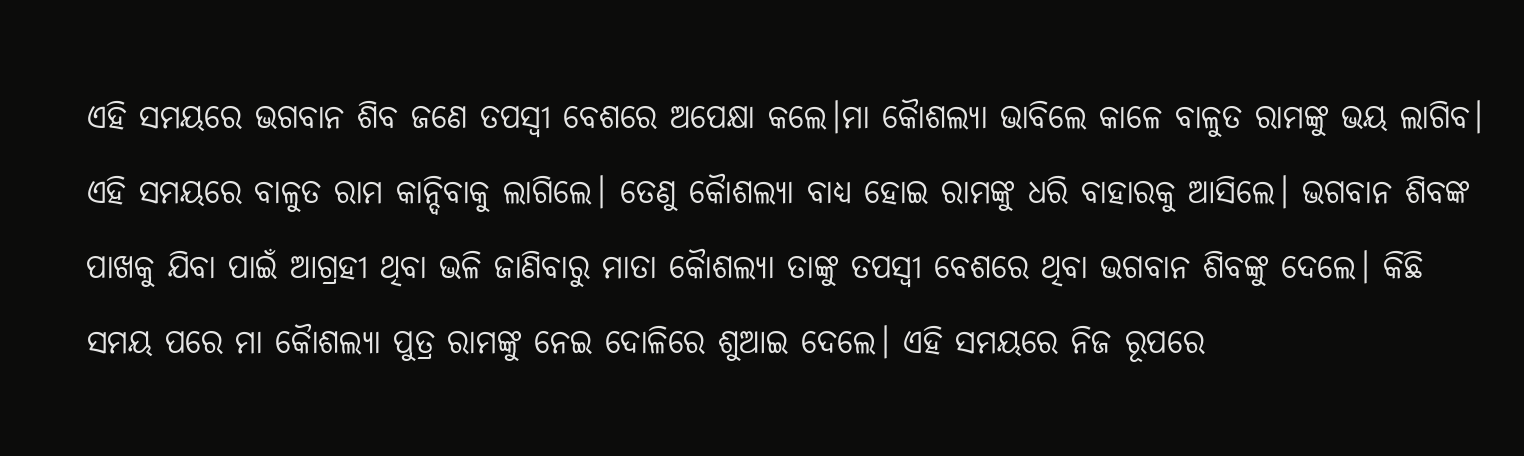ଏହି ସମୟରେ ଭଗବାନ ଶିବ ଜଣେ ତପସ୍ୱୀ ବେଶରେ ଅପେକ୍ଷା କଲେ।ମା କୈାଶଲ୍ଯା ଭାବିଲେ କାଳେ ବାଳୁତ ରାମଙ୍କୁ ଭୟ ଲାଗିବ। ଏହି ସମୟରେ ବାଳୁତ ରାମ କାନ୍ଦିବାକୁ ଲାଗିଲେ। ତେଣୁ କୈାଶଲ୍ଯା ବାଧ୍ୟ ହୋଇ ରାମଙ୍କୁ ଧରି ବାହାରକୁ ଆସିଲେ। ଭଗବାନ ଶିବଙ୍କ ପାଖକୁ ଯିବା ପାଇଁ ଆଗ୍ରହୀ ଥିବା ଭଳି ଜାଣିବାରୁ ମାତା କୈାଶଲ୍ଯା ତାଙ୍କୁ ତପସ୍ୱୀ ବେଶରେ ଥିବା ଭଗବାନ ଶିବଙ୍କୁ ଦେଲେ। କିଛି ସମୟ ପରେ ମା କୈାଶଲ୍ଯା ପୁତ୍ର ରାମଙ୍କୁ ନେଇ ଦୋଳିରେ ଶୁଆଇ ଦେଲେ। ଏହି ସମୟରେ ନିଜ ରୂପରେ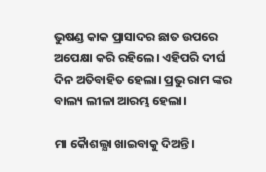ଭୁଷଣ୍ଡ କାକ ପ୍ରାସାଦର ଛାତ ଉପରେ ଅପେକ୍ଷା କରି ରହିଲେ। ଏହିପରି ଦୀର୍ଘ ଦିନ ଅତିବାହିତ ହେଲା। ପ୍ରଭୁ ରାମ ଙ୍କର ବାଲ୍ୟ ଲୀଳା ଆରମ୍ଭ ହେଲା।

ମା କୈାଶଲ୍ଯା ଖାଇବାକୁ ଦିଅନ୍ତି।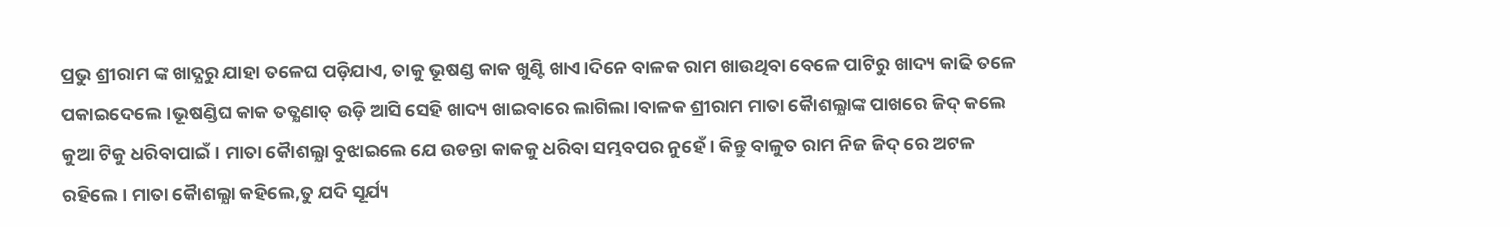ପ୍ରଭୁ ଶ୍ରୀରାମ ଙ୍କ ଖାଦ୍ଯରୁ ଯାହା ତଳେଘ ପଡ଼ିଯାଏ, ତାକୁ ଭୂଷଣ୍ଡ କାକ ଖୁଣ୍ଟି ଖାଏ।ଦିନେ ବାଳକ ରାମ ଖାଉଥିବା ବେଳେ ପାଟିରୁ ଖାଦ୍ୟ କାଢି ତଳେ ପକାଇଦେଲେ।ଭୂଷଣ୍ଡିଘ କାକ ତତ୍କ୍ଷଣାତ୍ ଉଡ଼ି ଆସି ସେହି ଖାଦ୍ୟ ଖାଇବାରେ ଲାଗିଲା।ବାଳକ ଶ୍ରୀରାମ ମାତା କୈାଶଲ୍ଯାଙ୍କ ପାଖରେ ଜିଦ୍ କଲେ କୁଆ ଟିକୁ ଧରିବାପାଇଁ। ମାତା କୈାଶଲ୍ଯା ବୁଝାଇଲେ ଯେ ଉଡନ୍ତା କାକକୁ ଧରିବା ସମ୍ଭବପର ନୁହେଁ। କିନ୍ତୁ ବାଳୁତ ରାମ ନିଜ ଜିଦ୍ ରେ ଅଟଳ ରହିଲେ। ମାତା କୈାଶଲ୍ଯା କହିଲେ,ତୁ ଯଦି ସୂର୍ଯ୍ୟ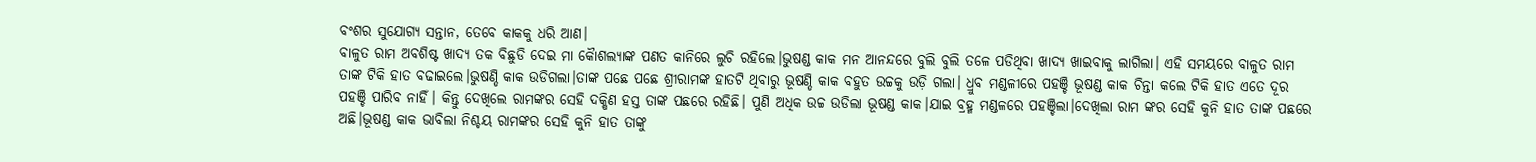ବଂଶର ସୁଯୋଗ୍ୟ ସନ୍ତାନ, ତେବେ କାକକୁ ଧରି ଆଣ।
ବାଳୁତ ରାମ ଅବଶିଷ୍ଟ ଖାଦ୍ୟ ତକ ବିଛୁଡି ଦେଇ ମା କୈାଶଲ୍ଯାଙ୍କ ପଣତ କାନିରେ ଲୁଚି ରହିଲେ।ଭୁଷଣ୍ଡ କାକ ମନ ଆନନ୍ଦରେ ବୁଲି ବୁଲି ତଳେ ପଡିଥିବା ଖାଦ୍ୟ ଖାଇବାକୁ ଲାଗିଲା। ଏହି ସମୟରେ ବାଳୁତ ରାମ ତାଙ୍କ ଟିକି ହାତ ବଢାଇଲେ।ଭୁଷଣ୍ଡି କାକ ଉଡିଗଲା।ତାଙ୍କ ପଛେ ପଛେ ଶ୍ରୀରାମଙ୍କ ହାତଟି ଥିବାରୁ ଭୂଷଣ୍ଡି କାକ ବହୁତ ଉଚ୍ଚକୁ ଉଡ଼ି ଗଲା। ଧ୍ରୁବ ମଣ୍ଡଳୀରେ ପହଞ୍ଚି ଭୂଷଣ୍ଡ କାକ ଚିନ୍ତା କଲେ ଟିକି ହାତ ଏତେ ଦୂର ପହଞ୍ଚି ପାରିବ ନାହିଁ। କିନ୍ତୁ ଦେଖିଲେ ରାମଙ୍କର ସେହି ଦକ୍ଷିଣ ହସ୍ତ ତାଙ୍କ ପଛରେ ରହିଛି। ପୁଣି ଅଧିକ ଉଚ୍ଚ ଉଡିଲା ଭୂଷଣ୍ଡ କାକ।ଯାଇ ବ୍ରହ୍ମ ମଣ୍ଡଳରେ ପହଞ୍ଚିଲା।ଦେଖିଲା ରାମ ଙ୍କର ସେହି କୁନି ହାତ ତାଙ୍କ ପଛରେ ଅଛି।ଭୂଷଣ୍ଡ କାକ ଭାବିଲା ନିଶ୍ଚୟ ରାମଙ୍କର ସେହି କୁନି ହାତ ତାଙ୍କୁ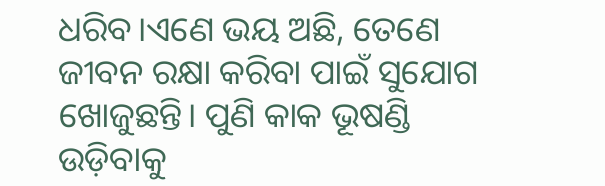ଧରିବ।ଏଣେ ଭୟ ଅଛି, ତେଣେ ଜୀବନ ରକ୍ଷା କରିବା ପାଇଁ ସୁଯୋଗ ଖୋଜୁଛନ୍ତି। ପୁଣି କାକ ଭୂଷଣ୍ଡି ଉଡ଼ିବାକୁ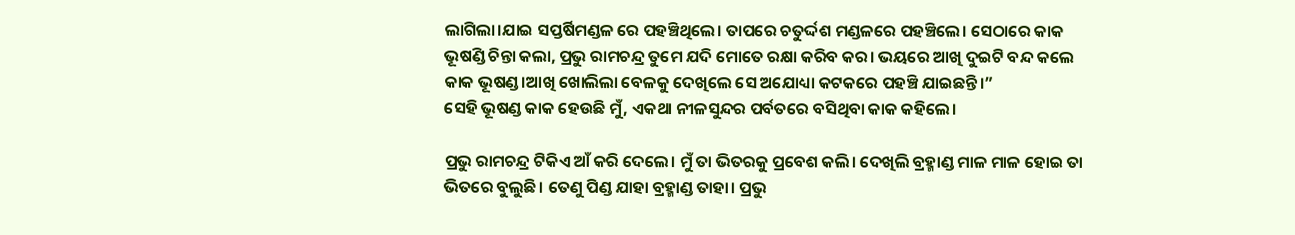ଲାଗିଲା।ଯାଇ ସପ୍ତର୍ଷିମଣ୍ଡଳ ରେ ପହଞ୍ଚିଥିଲେ। ତାପରେ ଚତୁର୍ଦ୍ଦଶ ମଣ୍ଡଳରେ ପହଞ୍ଚିଲେ। ସେଠାରେ କାକ ଭୂଷଣ୍ଡି ଚିନ୍ତା କଲା, ପ୍ରଭୁ ରାମଚନ୍ଦ୍ର ତୁମେ ଯଦି ମୋତେ ରକ୍ଷା କରିବ କର। ଭୟରେ ଆଖି ଦୁଇଟି ବନ୍ଦ କଲେ କାକ ଭୂଷଣ୍ଡ।ଆଖି ଖୋଲିଲା ବେଳକୁ ଦେଖିଲେ ସେ ଅଯୋଧ୍ୟା କଟକରେ ପହଞ୍ଚି ଯାଇଛନ୍ତି।”
ସେହି ଭୂଷଣ୍ଡ କାକ ହେଉଛି ମୁଁ, ଏକଥା ନୀଳସୁନ୍ଦର ପର୍ବତରେ ବସିଥିବା କାକ କହିଲେ।

ପ୍ରଭୁ ରାମଚନ୍ଦ୍ର ଟିକିଏ ଆଁ କରି ଦେଲେ। ମୁଁ ତା ଭିତରକୁ ପ୍ରବେଶ କଲି। ଦେଖିଲି ବ୍ରହ୍ମାଣ୍ଡ ମାଳ ମାଳ ହୋଇ ତା ଭିତରେ ବୁଲୁଛି। ତେଣୁ ପିଣ୍ଡ ଯାହା ବ୍ରହ୍ମାଣ୍ଡ ତାହା। ପ୍ରଭୁ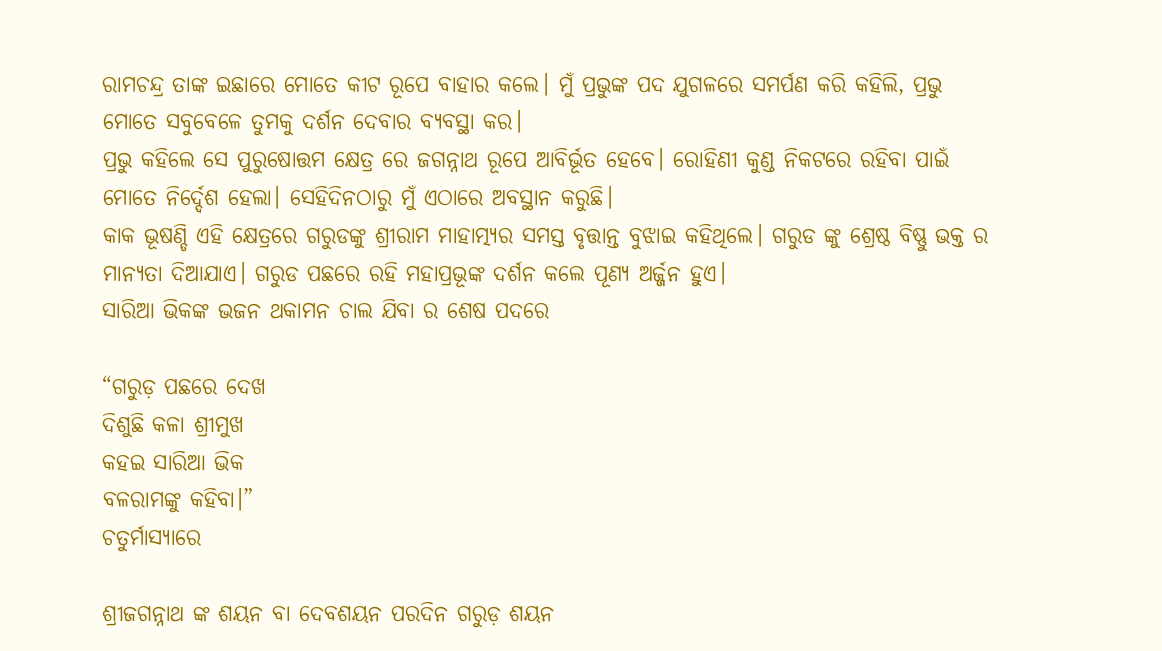ରାମଚନ୍ଦ୍ର ତାଙ୍କ ଇଛାରେ ମୋତେ କୀଟ ରୂପେ ବାହାର କଲେ। ମୁଁ ପ୍ରଭୁଙ୍କ ପଦ ଯୁଗଳରେ ସମର୍ପଣ କରି କହିଲି, ପ୍ରଭୁ ମୋତେ ସବୁବେଳେ ତୁମକୁ ଦର୍ଶନ ଦେବାର ବ୍ୟବସ୍ଥା କର।
ପ୍ରଭୁ କହିଲେ ସେ ପୁରୁଷୋତ୍ତମ କ୍ଷେତ୍ର ରେ ଜଗନ୍ନାଥ ରୂପେ ଆବିର୍ଭୂତ ହେବେ। ରୋହିଣୀ କୁଣ୍ଡ ନିକଟରେ ରହିବା ପାଇଁ ମୋତେ ନିର୍ଦ୍ଦେଶ ହେଲା। ସେହିଦିନଠାରୁ ମୁଁ ଏଠାରେ ଅବସ୍ଥାନ କରୁଛି।
କାକ ଭୂଷଣ୍ଡି ଏହି କ୍ଷେତ୍ରରେ ଗରୁଡଙ୍କୁ ଶ୍ରୀରାମ ମାହାତ୍ମ୍ୟର ସମସ୍ତ ବୃତ୍ତାନ୍ତ ବୁଝାଇ କହିଥିଲେ। ଗରୁଡ ଙ୍କୁ ଶ୍ରେଷ୍ଠ ବିଷ୍ଣୁ ଭକ୍ତ ର ମାନ୍ୟତା ଦିଆଯାଏ। ଗରୁଡ ପଛରେ ରହି ମହାପ୍ରଭୂଙ୍କ ଦର୍ଶନ କଲେ ପୂଣ୍ୟ ଅର୍ଜ୍ଜନ ହୁଏ।
ସାରିଆ ଭିକଙ୍କ ଭଜନ ଥକାମନ ଚାଲ ଯିବା ର ଶେଷ ପଦରେ

“ଗରୁଡ଼ ପଛରେ ଦେଖ
ଦିଶୁଛି କଳା ଶ୍ରୀମୁଖ
କହଇ ସାରିଆ ଭିକ
ବଳରାମଙ୍କୁ କହିବା।”
ଚତୁର୍ମାସ୍ଯାରେ

ଶ୍ରୀଜଗନ୍ନାଥ ଙ୍କ ଶୟନ ବା ଦେବଶୟନ ପରଦିନ ଗରୁଡ଼ ଶୟନ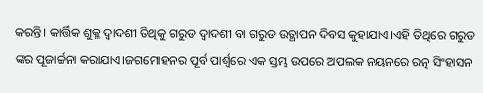କରନ୍ତି। କାର୍ତ୍ତିକ ଶୁକ୍ଳ ଦ୍ଵାଦଶୀ ତିଥିକୁ ଗରୁଡ ଦ୍ଵାଦଶୀ ବା ଗରୁଡ ଉତ୍ଥାପନ ଦିବସ କୁହାଯାଏ।ଏହି ତିଥିରେ ଗରୁଡ ଙ୍କର ପୂଜାର୍ଚ୍ଚନା କରାଯାଏ।ଜଗମୋହନର ପୂର୍ବ ପାର୍ଶ୍ଵରେ ଏକ ସ୍ତମ୍ଭ ଉପରେ ଅପଲକ ନୟନରେ ରତ୍ନ ସିଂହାସନ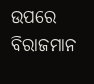ଉପରେ ବିରାଜମାନ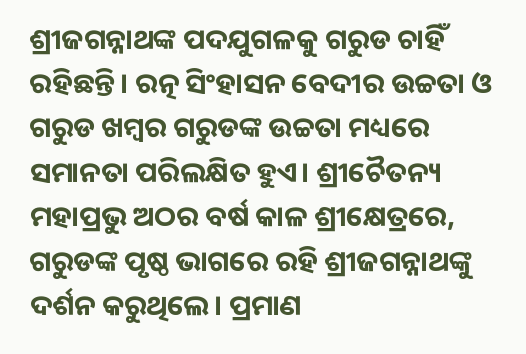ଶ୍ରୀଜଗନ୍ନାଥଙ୍କ ପଦଯୁଗଳକୁ ଗରୁଡ ଚାହିଁ ରହିଛନ୍ତି। ରତ୍ନ ସିଂହାସନ ବେଦୀର ଉଚ୍ଚତା ଓ ଗରୁଡ ଖମ୍ବର ଗରୁଡଙ୍କ ଉଚ୍ଚତା ମଧ୍ୟରେ ସମାନତା ପରିଲକ୍ଷିତ ହୁଏ। ଶ୍ରୀଚୈତନ୍ୟ ମହାପ୍ରଭୁ ଅଠର ବର୍ଷ କାଳ ଶ୍ରୀକ୍ଷେତ୍ରରେ, ଗରୁଡଙ୍କ ପୃଷ୍ଠ ଭାଗରେ ରହି ଶ୍ରୀଜଗନ୍ନାଥଙ୍କୁ ଦର୍ଶନ କରୁଥିଲେ। ପ୍ରମାଣ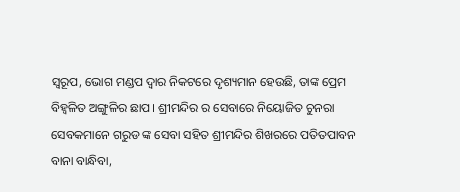ସ୍ଵରୂପ, ଭୋଗ ମଣ୍ଡପ ଦ୍ଵାର ନିକଟରେ ଦୃଶ୍ୟମାନ ହେଉଛି, ତାଙ୍କ ପ୍ରେମ ବିହ୍ଵଳିତ ଅଙ୍ଗୁଳିର ଛାପ। ଶ୍ରୀମନ୍ଦିର ର ସେବାରେ ନିୟୋଜିତ ଚୁନରା ସେବକମାନେ ଗରୁଡ ଙ୍କ ସେବା ସହିତ ଶ୍ରୀମନ୍ଦିର ଶିଖରରେ ପତିତପାବନ ବାନା ‌ବାନ୍ଧିବା,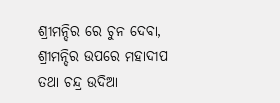ଶ୍ରୀମନ୍ଦିର ରେ ଚୁନ ଦେବା, ଶ୍ରୀମନ୍ଦିର ଉପରେ ମହାଦୀପ ତଥା ଚନ୍ଦ୍ର ଉଦିଆ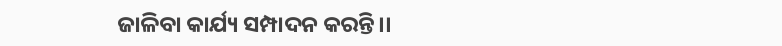ଜାଳିବା କାର୍ଯ୍ୟ ସମ୍ପାଦନ କରନ୍ତି।।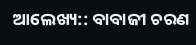ଆଲେଖ୍ୟ:: ବାବାଜୀ ଚରଣ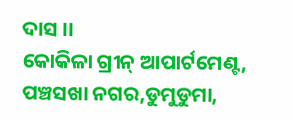ଦାସ ।।
କୋକିଳା ଗ୍ରୀନ୍ ଆପାର୍ଟମେଣ୍ଟ,
ପଞ୍ଚସଖା ନଗର,ଡୁମୁଡୁମା,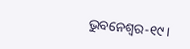ଭୁବନେଶ୍ବର-୧୯।